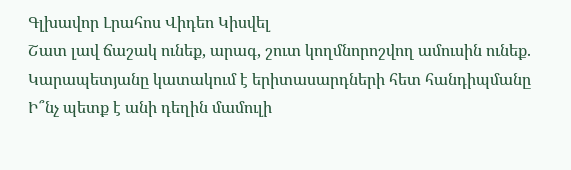Գլխավոր Լրահոս Վիդեո Կիսվել
Շատ լավ ճաշակ ունեք, արագ, շուտ կողմնորոշվող ամուսին ունեք. Կարապետյանը կատակում է երիտասարդների հետ հանդիպմանը Ի՞նչ պետք է անի դեղին մամուլի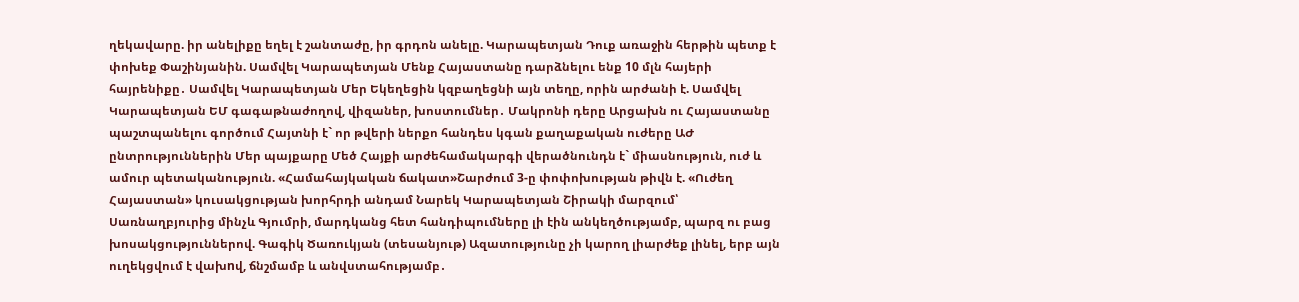ղեկավարը. իր անելիքը եղել է շանտաժը, իր գրդոն անելը. Կարապետյան Դուք առաջին հերթին պետք է փոխեք Փաշինյանին. Սամվել Կարապետյան Մենք Հայաստանը դարձնելու ենք 10 մլն հայերի հայրենիքը․ Սամվել Կարապետյան Մեր Եկեղեցին կզբաղեցնի այն տեղը, որին արժանի է. Սամվել Կարապետյան ԵՄ գագաթնաժողով, վիզաներ, խոստումներ․ Մակրոնի դերը Արցախն ու Հայաստանը պաշտպանելու գործում Հայտնի է` որ թվերի ներքո հանդես կգան քաղաքական ուժերը ԱԺ ընտրություններին Մեր պայքարը Մեծ Հայքի արժեհամակարգի վերածնունդն է` միասնություն, ուժ և ամուր պետականություն. «Համահայկական ճակատ»Շարժում 3-ը փոփոխության թիվն է. «Ուժեղ Հայաստան» կուսակցության խորհրդի անդամ Նարեկ Կարապետյան Շիրակի մարզում՝ Սառնաղբյուրից մինչև Գյումրի, մարդկանց հետ հանդիպումները լի էին անկեղծությամբ, պարզ ու բաց խոսակցություններով. Գագիկ Ծառուկյան (տեսանյութ) Ազատությունը չի կարող լիարժեք լինել, երբ այն ուղեկցվում է վախnվ, ճնշմամբ և անվստահությամբ․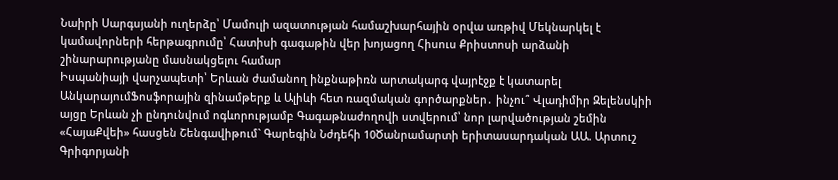Նաիրի Սարգսյանի ուղերձը՝ Մամուլի ազատության համաշխարհային օրվա առթիվ Մեկնարկել է կամավորների հերթագրումը՝ Հատիսի գագաթին վեր խոյացող Հիսուս Քրիստոսի արձանի շինարարությանը մասնակցելու համար
Իսպանիայի վարչապետի՝ Երևան ժամանող ինքնաթիռն արտակարգ վայրէջք է կատարել ԱնկարայումՖոսֆորային զինամթերք և Ալիևի հետ ռազմական գործարքներ․ ինչու՞ Վլադիմիր Զելենսկիի այցը Երևան չի ընդունվում ոգևորությամբ Գագաթնաժողովի ստվերում՝ նոր լարվածության շեմին «ՀայաՔվեի» հասցեն Շենգավիթում` Գարեգին Նժդեհի 10Ծանրամարտի երիտասարդական ԱԱ. Արտուշ Գրիգորյանի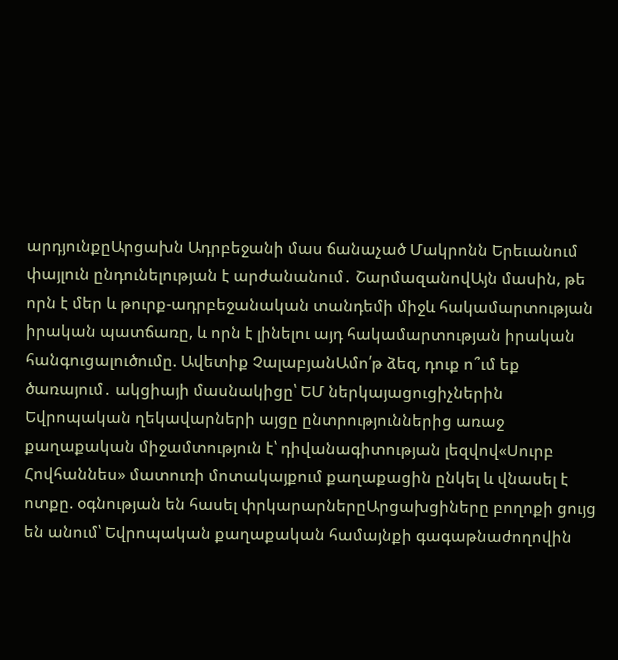արդյունքըԱրցախն Ադրբեջանի մաս ճանաչած Մակրոնն Երեւանում փայլուն ընդունելության է արժանանում․ ՇարմազանովԱյն մասին, թե որն է մեր և թուրք-ադրբեջանական տանդեմի միջև հակամարտության իրական պատճառը, և որն է լինելու այդ հակամարտության իրական հանգուցալուծումը. Ավետիք ՉալաբյանԱմո՛թ ձեզ, դուք ո՞ւմ եք ծառայում․ ակցիայի մասնակիցը՝ ԵՄ ներկայացուցիչներին Եվրոպական ղեկավարների այցը ընտրություններից առաջ քաղաքական միջամտություն է՝ դիվանագիտության լեզվով«Սուրբ Հովհաննես» մատուռի մոտակայքում քաղաքացին ընկել և վնասել է ոտքը. օգնության են հասել փրկարարներըԱրցախցիները բողոքի ցույց են անում՝ Եվրոպական քաղաքական համայնքի գագաթնաժողովին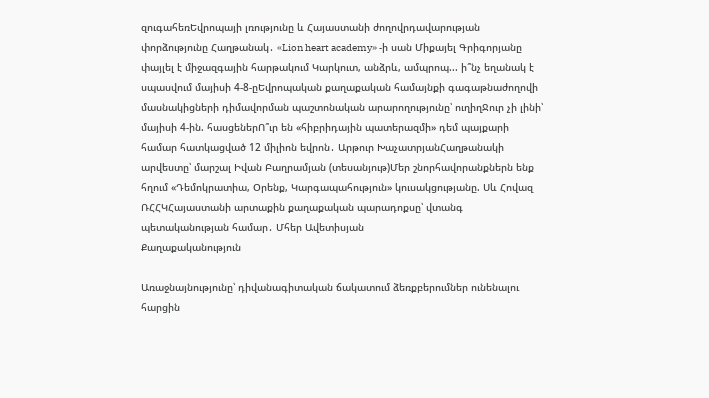զուգահեռԵվրոպայի լռությունը և Հայաստանի ժողովրդավարության փորձությունը Հաղթանակ․ «Lion heart academy» -ի սան Միքայել Գրիգորյանը փայլել է միջազգային հարթակում Կարկուտ, անձրև, ամպրոպ... ի՞նչ եղանակ է սպասվում մայիսի 4-8-ըԵվրոպական քաղաքական համայնքի գագաթնաժողովի մասնակիցների դիմավորման պաշտոնական արարողությունը՝ ուղիղՋուր չի լինի՝ մայիսի 4-ին. հասցեներՈ՞ւր են «հիբրիդային պատերազմի» դեմ պայքարի համար հատկացված 12 միլիոն եվրոն․ Արթուր ԽաչատրյանՀաղթանակի արվեստը՝ մարշալ Իվան Բաղրամյան (տեսանյութ)Մեր շնորհավորանքներն ենք հղում «Դեմոկրատիա, Օրենք, Կարգապահություն» կուսակցությանը. Սև Հովազ ՌՀՀԿՀայաստանի արտաքին քաղաքական պարադոքսը՝ վտանգ պետականության համար․ Մհեր Ավետիսյան
Քաղաքականություն

Առաջնայնությունը՝ դիվանագիտական ճակատում ձեռքբերումներ ունենալու հարցին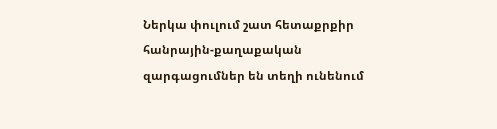Ներկա փուլում շատ հետաքրքիր հանրային-քաղաքական զարգացումներ են տեղի ունենում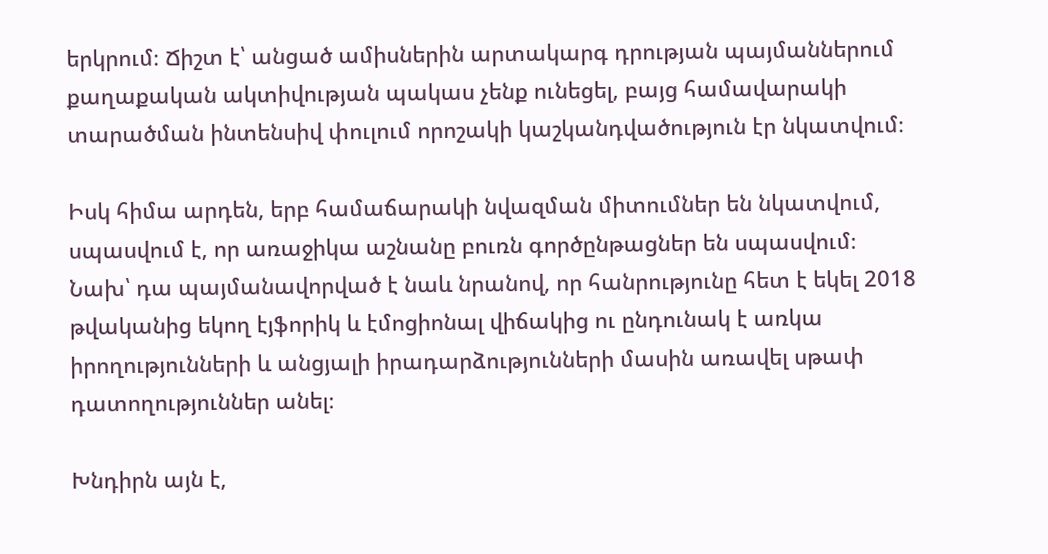երկրում։ Ճիշտ է՝ անցած ամիսներին արտակարգ դրության պայմաններում քաղաքական ակտիվության պակաս չենք ունեցել, բայց համավարակի տարածման ինտենսիվ փուլում որոշակի կաշկանդվածություն էր նկատվում։

Իսկ հիմա արդեն, երբ համաճարակի նվազման միտումներ են նկատվում, սպասվում է, որ առաջիկա աշնանը բուռն գործընթացներ են սպասվում։ Նախ՝ դա պայմանավորված է նաև նրանով, որ հանրությունը հետ է եկել 2018 թվականից եկող էյֆորիկ և էմոցիոնալ վիճակից ու ընդունակ է առկա իրողությունների և անցյալի իրադարձությունների մասին առավել սթափ դատողություններ անել։

Խնդիրն այն է,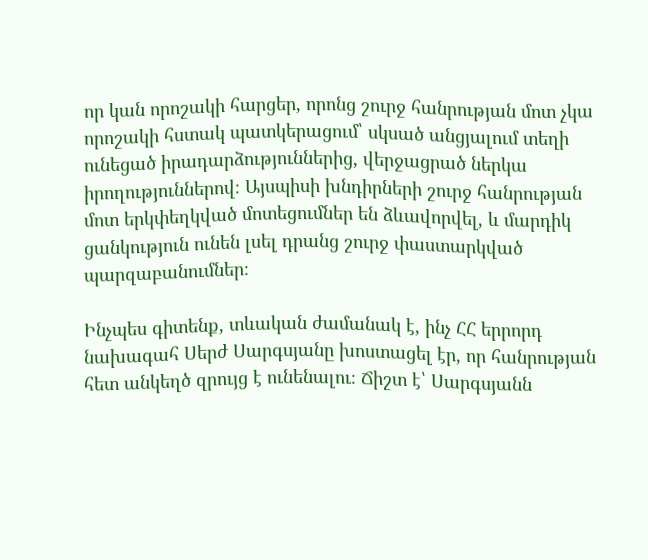որ կան որոշակի հարցեր, որոնց շուրջ հանրության մոտ չկա որոշակի հստակ պատկերացում՝ սկսած անցյալում տեղի ունեցած իրադարձություններից, վերջացրած ներկա իրողություններով։ Այսպիսի խնդիրների շուրջ հանրության մոտ երկփեղկված մոտեցումներ են ձևավորվել, և մարդիկ ցանկություն ունեն լսել դրանց շուրջ փաստարկված պարզաբանումներ։

Ինչպես գիտենք, տևական ժամանակ է, ինչ ՀՀ երրորդ նախագահ Սերժ Սարգսյանը խոստացել էր, որ հանրության հետ անկեղծ զրույց է ունենալու։ Ճիշտ է՝ Սարգսյանն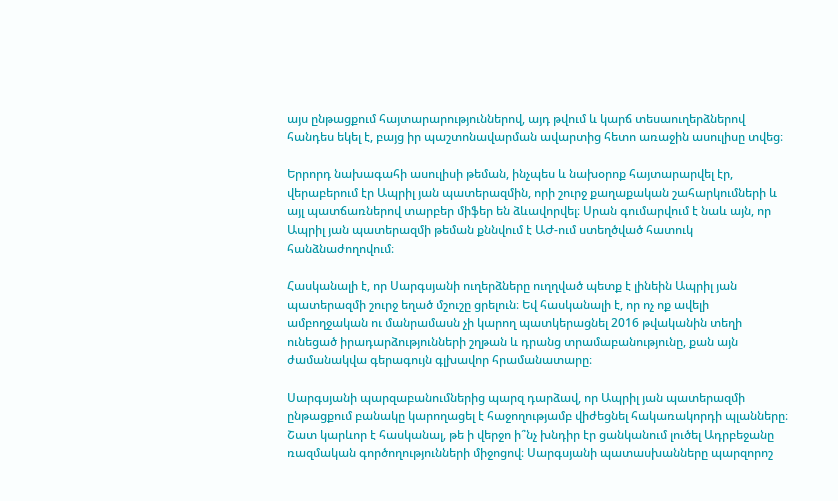այս ընթացքում հայտարարություններով, այդ թվում և կարճ տեսաուղերձներով հանդես եկել է, բայց իր պաշտոնավարման ավարտից հետո առաջին ասուլիսը տվեց։

Երրորդ նախագահի ասուլիսի թեման, ինչպես և նախօրոք հայտարարվել էր, վերաբերում էր Ապրիլ յան պատերազմին, որի շուրջ քաղաքական շահարկումների և այլ պատճառներով տարբեր միֆեր են ձևավորվել։ Սրան գումարվում է նաև այն, որ Ապրիլ յան պատերազմի թեման քննվում է ԱԺ-ում ստեղծված հատուկ հանձնաժողովում։

Հասկանալի է, որ Սարգսյանի ուղերձները ուղղված պետք է լինեին Ապրիլ յան պատերազմի շուրջ եղած մշուշը ցրելուն։ Եվ հասկանալի է, որ ոչ ոք ավելի ամբողջական ու մանրամասն չի կարող պատկերացնել 2016 թվականին տեղի ունեցած իրադարձությունների շղթան և դրանց տրամաբանությունը, քան այն ժամանակվա գերագույն գլխավոր հրամանատարը։

Սարգսյանի պարզաբանումներից պարզ դարձավ, որ Ապրիլ յան պատերազմի ընթացքում բանակը կարողացել է հաջողությամբ վիժեցնել հակառակորդի պլանները։ Շատ կարևոր է հասկանալ, թե ի վերջո ի՞նչ խնդիր էր ցանկանում լուծել Ադրբեջանը ռազմական գործողությունների միջոցով։ Սարգսյանի պատասխանները պարզորոշ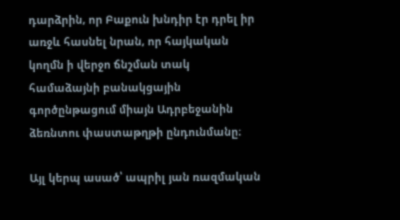դարձրին, որ Բաքուն խնդիր էր դրել իր առջև հասնել նրան, որ հայկական կողմն ի վերջո ճնշման տակ համաձայնի բանակցային գործընթացում միայն Ադրբեջանին ձեռնտու փաստաթղթի ընդունմանը։

Այլ կերպ ասած՝ ապրիլ յան ռազմական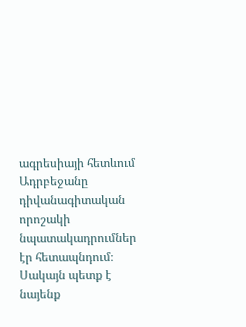ագրեսիայի հետևում Ադրբեջանը դիվանագիտական որոշակի նպատակադրումներ էր հետապնդում։ Սակայն պետք է նայենք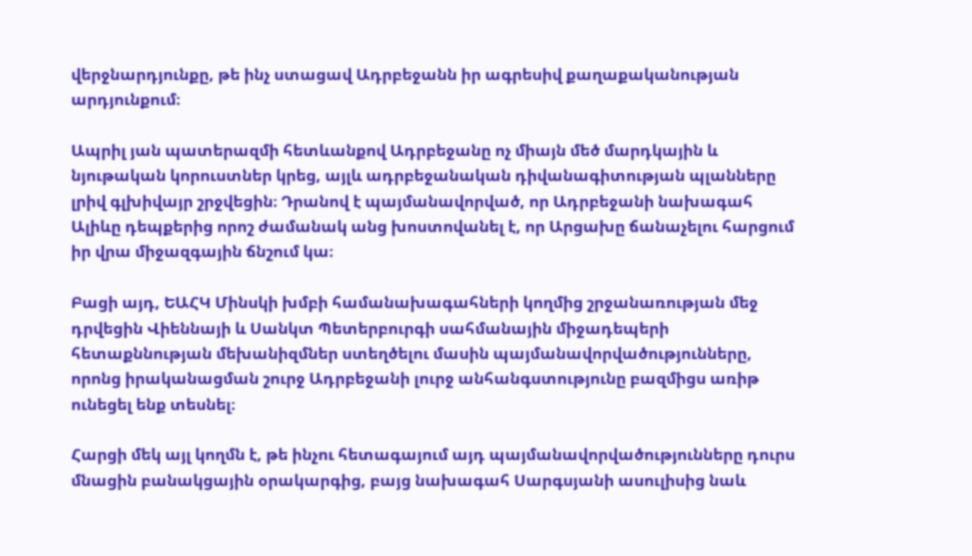վերջնարդյունքը, թե ինչ ստացավ Ադրբեջանն իր ագրեսիվ քաղաքականության արդյունքում։

Ապրիլ յան պատերազմի հետևանքով Ադրբեջանը ոչ միայն մեծ մարդկային և նյութական կորուստներ կրեց, այլև ադրբեջանական դիվանագիտության պլանները լրիվ գլխիվայր շրջվեցին։ Դրանով է պայմանավորված, որ Ադրբեջանի նախագահ Ալիևը դեպքերից որոշ ժամանակ անց խոստովանել է, որ Արցախը ճանաչելու հարցում իր վրա միջազգային ճնշում կա։

Բացի այդ, ԵԱՀԿ Մինսկի խմբի համանախագահների կողմից շրջանառության մեջ դրվեցին Վիեննայի և Սանկտ Պետերբուրգի սահմանային միջադեպերի հետաքննության մեխանիզմներ ստեղծելու մասին պայմանավորվածությունները, որոնց իրականացման շուրջ Ադրբեջանի լուրջ անհանգստությունը բազմիցս առիթ ունեցել ենք տեսնել։

Հարցի մեկ այլ կողմն է, թե ինչու հետագայում այդ պայմանավորվածությունները դուրս մնացին բանակցային օրակարգից, բայց նախագահ Սարգսյանի ասուլիսից նաև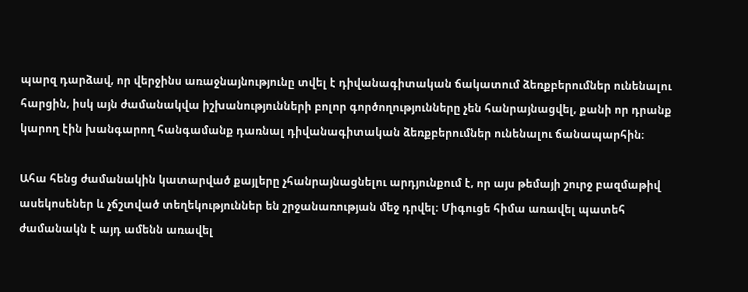պարզ դարձավ, որ վերջինս առաջնայնությունը տվել է դիվանագիտական ճակատում ձեռքբերումներ ունենալու հարցին, իսկ այն ժամանակվա իշխանությունների բոլոր գործողությունները չեն հանրայնացվել, քանի որ դրանք կարող էին խանգարող հանգամանք դառնալ դիվանագիտական ձեռքբերումներ ունենալու ճանապարհին։

Ահա հենց ժամանակին կատարված քայլերը չհանրայնացնելու արդյունքում է, որ այս թեմայի շուրջ բազմաթիվ ասեկոսեներ և չճշտված տեղեկություններ են շրջանառության մեջ դրվել։ Միգուցե հիմա առավել պատեհ ժամանակն է այդ ամենն առավել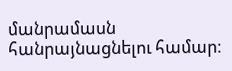մանրամասն հանրայնացնելու համար։